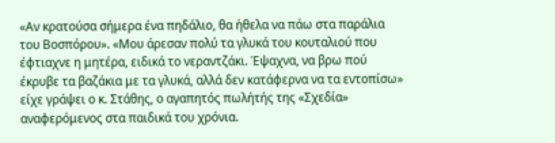«Αν κρατούσα σήμερα ένα πηδάλιο, θα ήθελα να πάω στα παράλια του Βοσπόρου». «Μου άρεσαν πολύ τα γλυκά του κουταλιού που έφτιαχνε η μητέρα, ειδικά το νεραντζάκι. Έψαχνα, να βρω πού έκρυβε τα βαζάκια με τα γλυκά, αλλά δεν κατάφερνα να τα εντοπίσω» είχε γράψει ο κ. Στάθης, ο αγαπητός πωλήτής της «Σχεδία» αναφερόμενος στα παιδικά του χρόνια.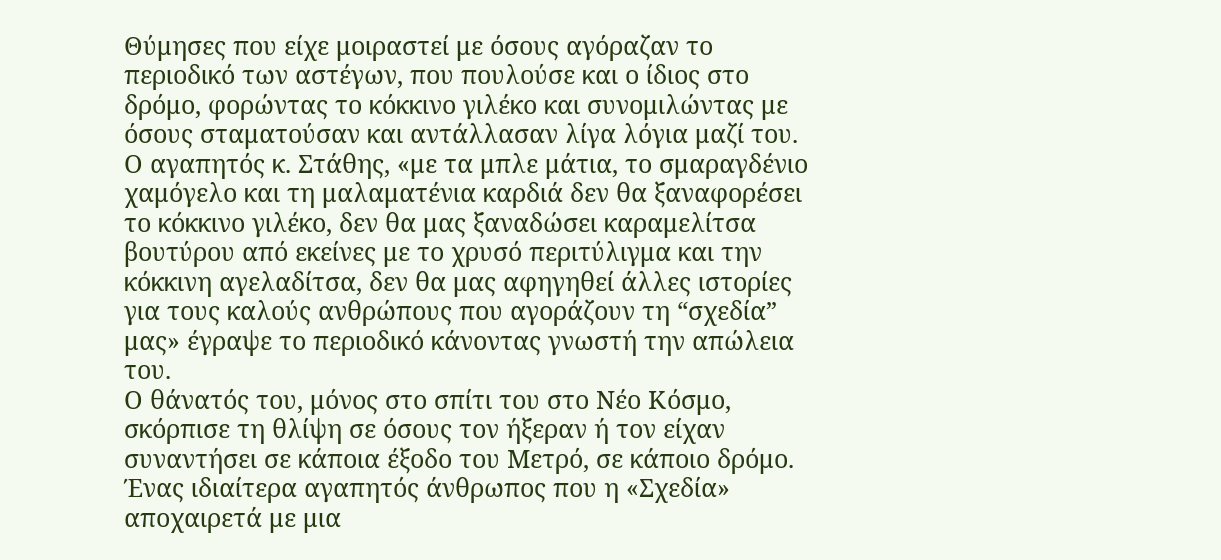Θύμησες που είχε μοιραστεί με όσους αγόραζαν το περιοδικό των αστέγων, που πουλούσε και ο ίδιος στο δρόμο, φορώντας το κόκκινο γιλέκο και συνομιλώντας με όσους σταματούσαν και αντάλλασαν λίγα λόγια μαζί του.
Ο αγαπητός κ. Στάθης, «με τα μπλε μάτια, το σμαραγδένιο χαμόγελο και τη μαλαματένια καρδιά δεν θα ξαναφορέσει το κόκκινο γιλέκο, δεν θα μας ξαναδώσει καραμελίτσα βουτύρου από εκείνες με το χρυσό περιτύλιγμα και την κόκκινη αγελαδίτσα, δεν θα μας αφηγηθεί άλλες ιστορίες για τους καλούς ανθρώπους που αγοράζουν τη “σχεδία” μας» έγραψε το περιοδικό κάνοντας γνωστή την απώλεια του.
Ο θάνατός του, μόνος στο σπίτι του στο Νέο Κόσμο, σκόρπισε τη θλίψη σε όσους τον ήξεραν ή τον είχαν συναντήσει σε κάποια έξοδο του Μετρό, σε κάποιο δρόμο.
Ένας ιδιαίτερα αγαπητός άνθρωπος που η «Σχεδία» αποχαιρετά με μια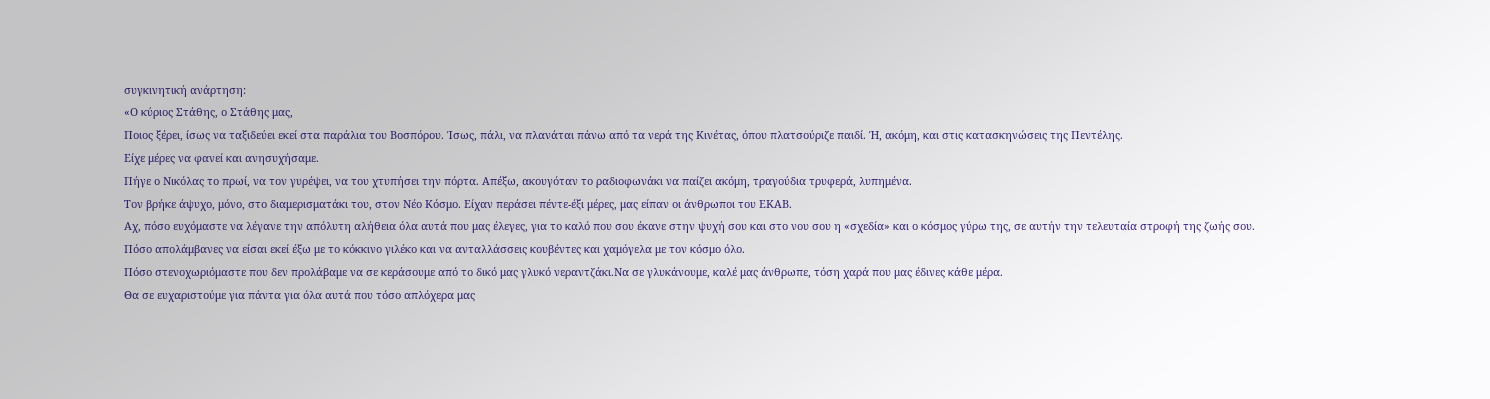συγκινητική ανάρτηση:
«Ο κύριος Στάθης, ο Στάθης μας,
Ποιος ξέρει, ίσως να ταξιδεύει εκεί στα παράλια του Βοσπόρου. Ίσως, πάλι, να πλανάται πάνω από τα νερά της Κινέτας, όπου πλατσούριζε παιδί. Ή, ακόμη, και στις κατασκηνώσεις της Πεντέλης.
Είχε μέρες να φανεί και ανησυχήσαμε.
Πήγε ο Νικόλας το πρωί, να τον γυρέψει, να του χτυπήσει την πόρτα. Απέξω, ακουγόταν το ραδιοφωνάκι να παίζει ακόμη, τραγούδια τρυφερά, λυπημένα.
Τον βρήκε άψυχο, μόνο, στο διαμερισματάκι του, στον Νέο Κόσμο. Είχαν περάσει πέντε-έξι μέρες, μας είπαν οι άνθρωποι του ΕΚΑΒ.
Αχ, πόσο ευχόμαστε να λέγανε την απόλυτη αλήθεια όλα αυτά που μας έλεγες, για το καλό που σου έκανε στην ψυχή σου και στο νου σου η «σχεδία» και ο κόσμος γύρω της, σε αυτήν την τελευταία στροφή της ζωής σου.
Πόσο απολάμβανες να είσαι εκεί έξω με το κόκκινο γιλέκο και να ανταλλάσσεις κουβέντες και χαμόγελα με τον κόσμο όλο.
Πόσο στενοχωριόμαστε που δεν προλάβαμε να σε κεράσουμε από το δικό μας γλυκό νεραντζάκι.Να σε γλυκάνουμε, καλέ μας άνθρωπε, τόση χαρά που μας έδινες κάθε μέρα.
Θα σε ευχαριστούμε για πάντα για όλα αυτά που τόσο απλόχερα μας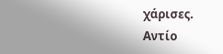χάρισες.
Αντίο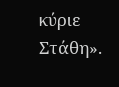κύριε Στάθη».